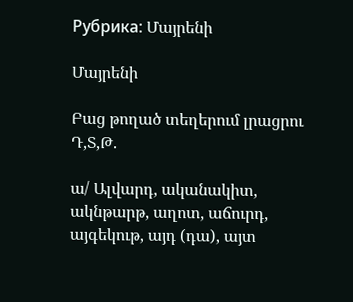Рубрика: Մայրենի

Մայրենի

Բաց թողած տեղերում լրացրու Դ,Տ,Թ.

ա/ Ալվարդ, ականակիտ, ակնթարթ, աղոտ, աճուրդ, այգեկութ, այդ (դա), այտ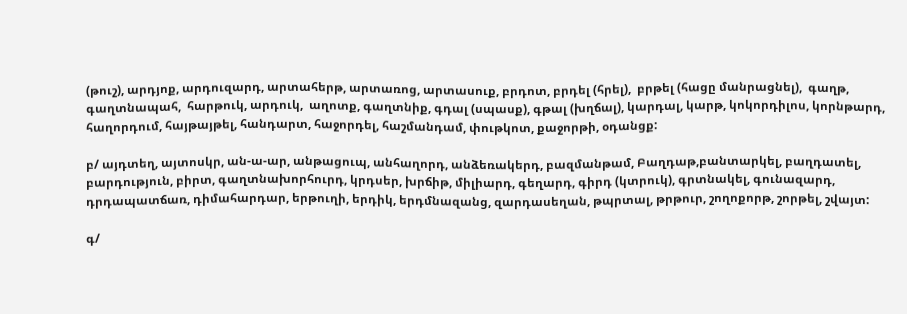(թուշ), արդյոք, արդուզարդ, արտահերթ, արտառոց, արտասուք, բրդոտ, բրդել (հրել),  բրթել (հացը մանրացնել),  գաղթ,  գաղտնապահ,  հարթուկ, արդուկ,  աղոտք, գաղտնիք, գդալ (սպասք), գթալ (խղճալ), կարդալ, կարթ, կոկորդիլոս, կորնթարդ, հաղորդում, հայթայթել, հանդարտ, հաջորդել, հաշմանդամ, փութկոտ, քաջորթի, օդանցք:

բ/ այդտեղ, այտոսկր, ան-ա-ար, անթացուպ, անհաղորդ, անձեռակերդ, բազմանթամ, Բաղդաթ,բանտարկել, բաղդատել, բարդություն, բիրտ, գաղտնախորհուրդ, կրդսեր, խրճիթ, միլիարդ, գեղարդ, գիրդ (կտրուկ), գրտնակել, գունազարդ, դրդապատճառ, դիմահարդար, երթուղի, երդիկ, երդմնազանց, զարդասեղան, թպրտալ, թրթուր, շողոքորթ, շորթել, շվայտ:

գ/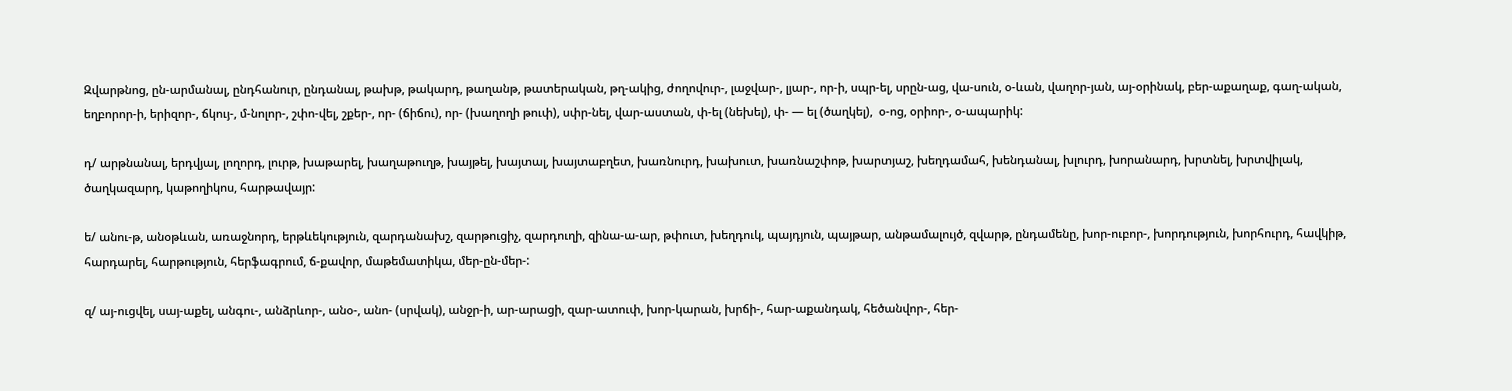Զվարթնոց, ըն-արմանալ, ընդհանուր, ընդանալ, թախթ, թակարդ, թաղանթ, թատերական, թղ-ակից, ժողովուր-, լաջվար-, լյար-, որ-ի, սպր-ել, սրըն-աց, վա-սուն, օ-ևան, վաղոր-յան, այ-օրինակ, բեր-աքաղաք, գաղ-ական, եղբորոր-ի, երիզոր-, ճկույ-, մ-նոլոր-, շփո-վել, շքեր-, որ- (ճիճու), որ- (խաղողի թուփ), սփր-նել, վար-աստան, փ-ել (նեխել), փ- — ել (ծաղկել),  օ-ոց, օրիոր-, օ-ապարիկ:

դ/ արթնանալ, երդվյալ, լողորդ, լուրթ, խաթարել, խաղաթուղթ, խայթել, խայտալ, խայտաբղետ, խառնուրդ, խախուտ, խառնաշփոթ, խարտյաշ, խեղդամահ, խենդանալ, խլուրդ, խորանարդ, խրտնել, խրտվիլակ, ծաղկազարդ, կաթողիկոս, հարթավայր:

ե/ անու-թ, անօթևան, առաջնորդ, երթևեկություն, զարդանախշ, զարթուցիչ, զարդուղի, զինա-ա-ար, թփուտ, խեղդուկ, պայդյուն, պայթար, անթամալույծ, զվարթ, ընդամենը, խոր-ուբոր-, խորդություն, խորհուրդ, հավկիթ, հարդարել, հարթություն, հերֆագրում, ճ-քավոր, մաթեմատիկա, մեր-ըն-մեր-:

զ/ այ-ուցվել, սայ-աքել, անգու-, անձրևոր-, անօ-, անո- (սրվակ), անջր-ի, ար-արացի, զար-ատուփ, խոր-կարան, խրճի-, հար-աքանդակ, հեծանվոր-, հեր-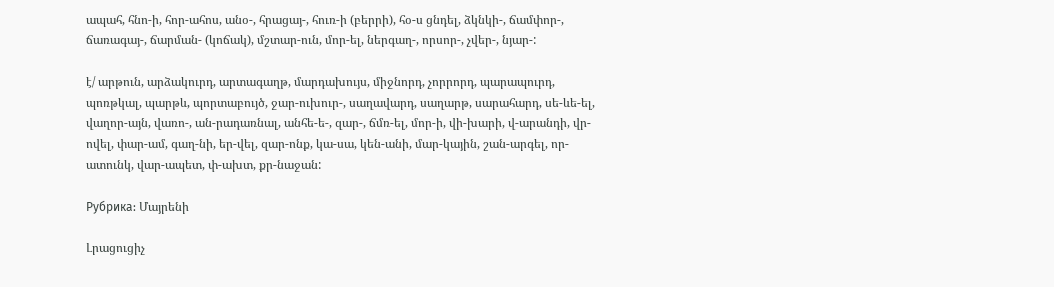ապահ, հնո-ի, հոր-ահոս, անօ-, հրացայ-, հուռ-ի (բերրի), հօ-ս ցնդել, ձկնկի-, ճամփոր-, ճառագայ-, ճարման- (կոճակ), մշտար-ուն, մոր-ել, ներգաղ-, որսոր-, չվեր-, նյար-:

է/ արթուն, արձակուրդ, արտագաղթ, մարդախույս, միջնորդ, չորրորդ, պարապուրդ, պոռթկալ, պարթև, պորտաբույծ, ջար-ուխուր-, սաղավարդ, սաղարթ, սարահարդ, սե-ևե-ել, վաղոր-այն, վառո-, ան-րադառնալ, անհե-ե-, զար-, ճմռ-ել, մոր-ի, վի-խարի, վ-արանդի, վր-ովել, փար-ամ, գաղ-նի, եր-վել, զար-ոնք, կա-սա, կեն-անի, մար-կային, շան-արգել, որ-ատունկ, վար-ապետ, փ-ախտ, քր-նաջան:

Рубрика: Մայրենի

Լրացուցիչ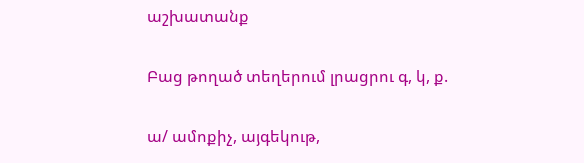աշխատանք

Բաց թողած տեղերում լրացրու գ, կ, ք.

ա/ ամոքիչ, այգեկութ,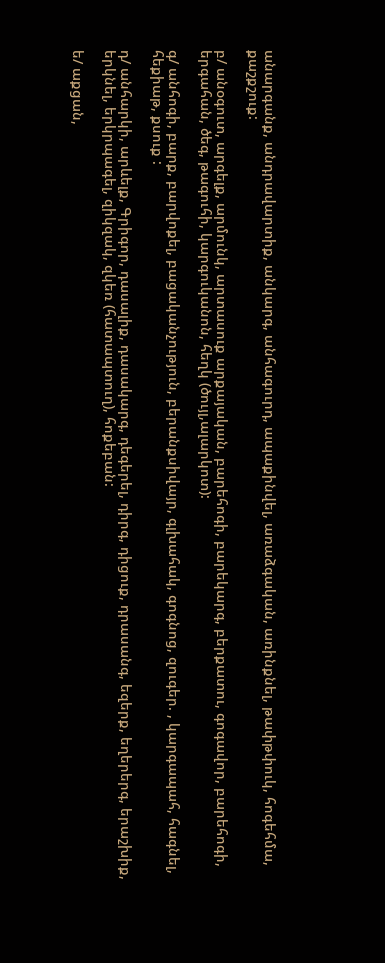անարգանք, անդրավարտիք, անկարգ, անհագուրդ, ապաքինվել, առաձգական, առինքնել, թափթփուկ, հոգեհմա, քաշքշուք:

բ/ անօգուտ, արգելք, արմունկ, արտասուք արքայական, բարեհոգի, բարեկարգ, բերքատու, գոգավոր, բարեհոգի, երգահան, ծեգ, թագուհի, կարգուկանոն, հեղկ (ծույլ,ալարկոտ):

գ/ անհոգի, բարք, բարվոքել, բացականչություն, բերանքսիվայր, գլխահակ, գոգնոց, զուգեր. , կարգապահ, հագնել, հեքիաթ, քսուք :

դ/ անհարկի, արևելք, Գրիգոր, դասալիք, դասակարգ, դեգերել, դիրգ, դիցուք, դրասանգ, եզերք, եղերերգ, երաշխիք, երկնել, երկրպագել, զիկզակ, զկեռ (հատապտուղ), հոքեբան:

ե/ աքցան,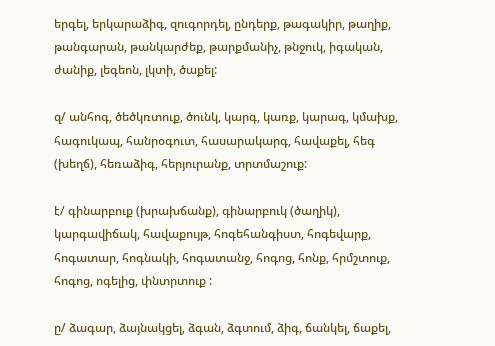երգել, երկարաձիգ, զուգորդել, ընդերք, թագակիր, թաղիք, թանգարան, թանկարժեք, թարքմանիչ, թնջուկ, իգական, ժանիք, լեգեոն, լկտի, ծաքել:

զ/ անհոգ, ծեծկռտուք, ծունկ, կարգ, կառք, կարագ, կմախք, հագուկապ, հանրօգուտ, հասարակարգ, հավաքել, հեգ (խեղճ), հեռաձիգ, հերյուրանք, տրտմաշուք:

է/ գինարբուք (խրախճանք), գինարբուկ (ծաղիկ), կարգավիճակ, հավաքույթ, հոգեհանգիստ, հոգեվարք, հոգատար, հոգնակի, հոգատանջ, հոգոց, հոնք, հրմշտուք, հոգոց, ոգելից, փնտրտուք :

ը/ ձագար, ձայնակցել, ձգան, ձգտում, ձիգ, ճանկել, ճաքել,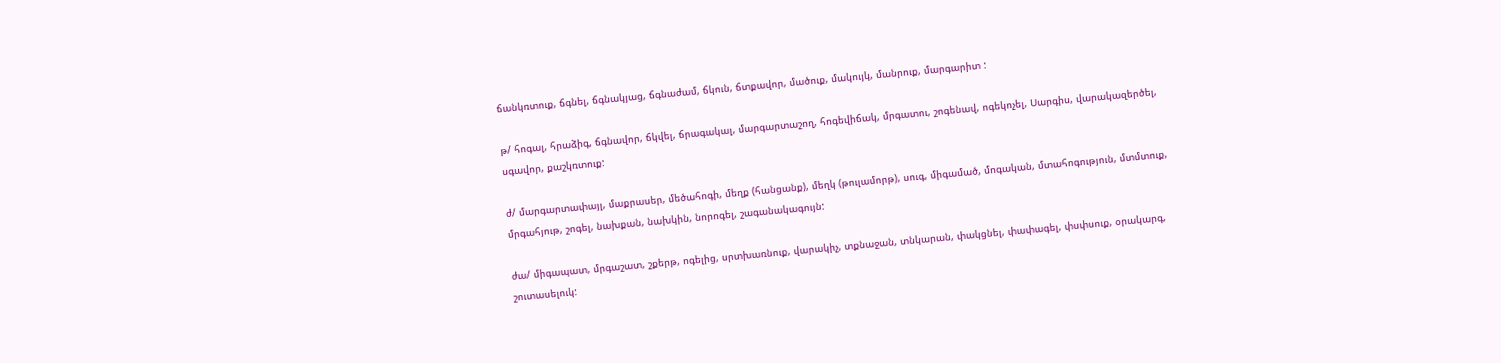ճանկռտուք, ճգնել, ճգնակյաց, ճգնաժամ, ճկուն, ճտքավոր, մածուք, մակույկ, մանրուք, մարգարիտ :

թ/ հոգալ, հրաձիգ, ճգնավոր, ճկվել, ճրագակալ, մարգարտաշող, հոգեվիճակ, մրգատու, շոգենավ, ոգեկոչել, Սարգիս, վարակազերծել, սգավոր, քաշկռտուք:

ժ/ մարգարտափայլ, մաքրասեր, մեծահոգի, մեղք (հանցանք), մեղկ (թուլամորթ), սուգ, միգամած, մոգական, մտահոգություն, մտմտուք, մրգահյութ, շոգել, նախքան, նախկին, նորոգել, շագանակագույն:

ժա/ միգապատ, մրգաշատ, շքերթ, ոգելից, սրտխառնուք, վարակիչ, տքնաջան, տնկարան, փակցնել, փափագել, փսփսուք, օրակարգ, շուտասելուկ: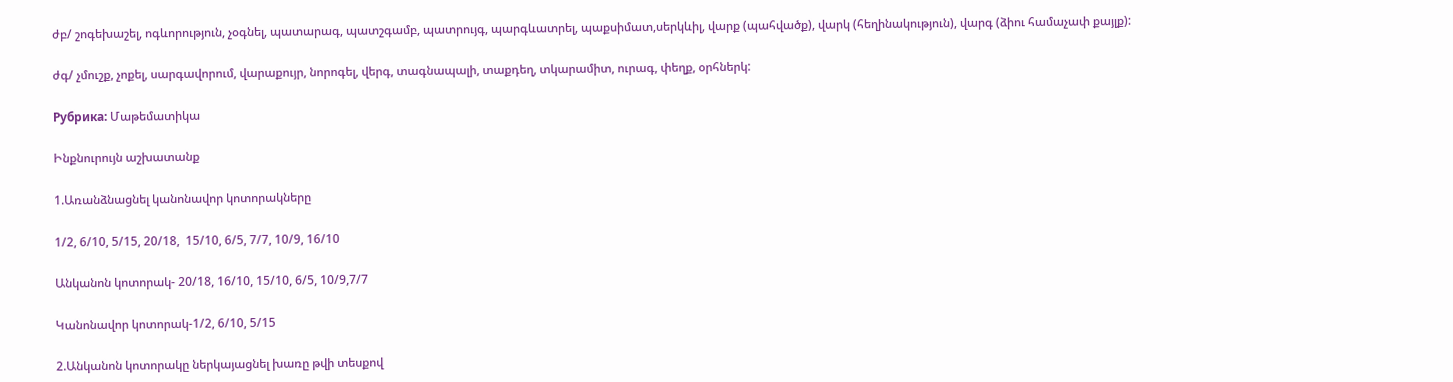ժբ/ շոգեխաշել, ոգևորություն, չօգնել, պատարագ, պատշգամբ, պատրույգ, պարգևատրել, պաքսիմատ,սերկևիլ, վարք (պահվածք), վարկ (հեղինակություն), վարգ (ձիու համաչափ քայլք):

ժգ/ չմուշք, չոքել, սարգավորում, վարաքույր, նորոգել, վերգ, տագնապալի, տաքդեղ, տկարամիտ, ուրագ, փեղք, օրհներկ:

Рубрика: Մաթեմատիկա

Ինքնուրույն աշխատանք

1.Առանձնացնել կանոնավոր կոտորակները

1/2, 6/10, 5/15, 20/18,  15/10, 6/5, 7/7, 10/9, 16/10

Անկանոն կոտորակ- 20/18, 16/10, 15/10, 6/5, 10/9,7/7

Կանոնավոր կոտորակ-1/2, 6/10, 5/15

2.Անկանոն կոտորակը ներկայացնել խառը թվի տեսքով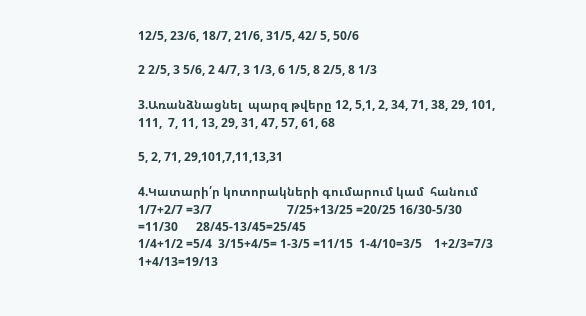12/5, 23/6, 18/7, 21/6, 31/5, 42/ 5, 50/6

2 2/5, 3 5/6, 2 4/7, 3 1/3, 6 1/5, 8 2/5, 8 1/3

3.Առանձնացնել  պարզ թվերը 12, 5,1, 2, 34, 71, 38, 29, 101, 111,  7, 11, 13, 29, 31, 47, 57, 61, 68

5, 2, 71, 29,101,7,11,13,31

4.Կատարի՛ր կոտորակների գումարում կամ  հանում 1/7+2/7 =3/7                         7/25+13/25 =20/25 16/30-5/30 =11/30      28/45-13/45=25/45
1/4+1/2 =5/4  3/15+4/5= 1-3/5 =11/15  1-4/10=3/5    1+2/3=7/3          1+4/13=19/13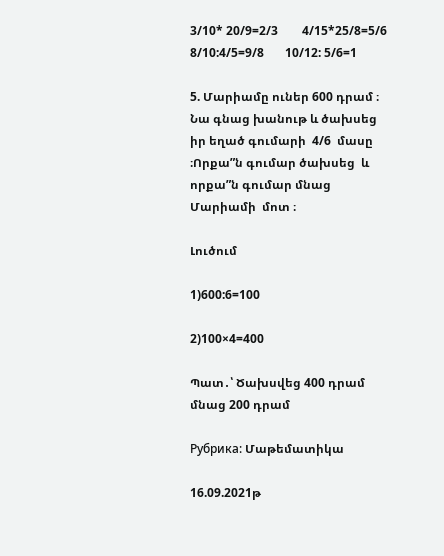3/10* 20/9=2/3        4/15*25/8=5/6      8/10:4/5=9/8       10/12: 5/6=1

5. Մարիամը ուներ 600 դրամ ։ Նա գնաց խանութ և ծախսեց իր եղած գումարի  4/6  մասը ։Որքա”ն գումար ծախսեց  և որքա”ն գումար մնաց Մարիամի  մոտ ։

Լուծում

1)600:6=100

2)100×4=400

Պատ․՝ Ծախսվեց 400 դրամ մնաց 200 դրամ

Рубрика: Մաթեմատիկա

16.09.2021թ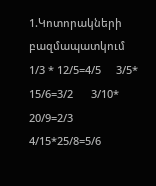1.Կոտորակների բազմապատկում
1/3 * 12/5=4/5     3/5* 15/6=3/2      3/10* 20/9=2/3        4/15*25/8=5/6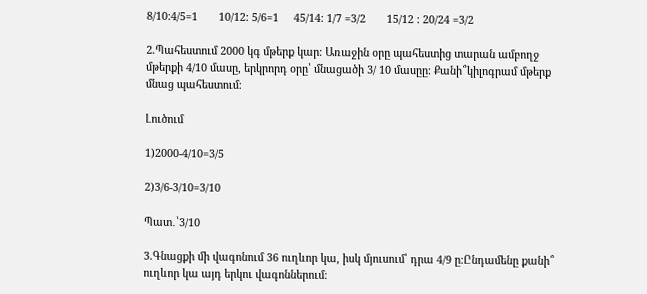8/10:4/5=1       10/12: 5/6=1     45/14: 1/7 =3/2       15/12 : 20/24 =3/2

2.Պահեստում 2000 կգ մթերք կար։ Առաջին օրը պահեստից տարան ամբողջ մթերքի 4/10 մասը, երկրորդ օրը՝ մնացածի 3/ 10 մասըը։ Քանի՞կիլոգրամ մթերք մնաց պահեստում։

Լուծում

1)2000-4/10=3/5

2)3/6-3/10=3/10

Պատ․՝3/10

3.Գնացքի մի վագոնում 36 ուղևոր կա, իսկ մյուսում՝ դրա 4/9 ը։Ընդամենը քանի՞ ուղևոր կա այդ երկու վագոններում։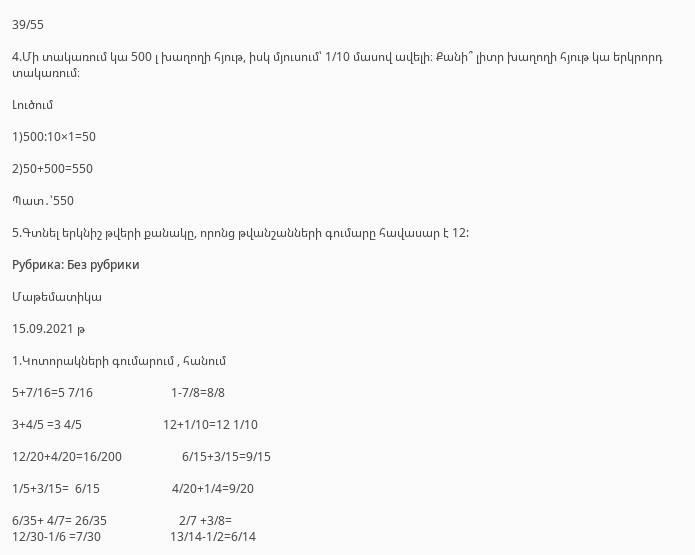39/55

4.Մի տակառում կա 500 լ խաղողի հյութ, իսկ մյուսում՝ 1/10 մասով ավելի։ Քանի՞ լիտր խաղողի հյութ կա երկրորդ տակառում։

Լուծում

1)500:10×1=50

2)50+500=550

Պատ․՝550

5.Գտնել երկնիշ թվերի քանակը, որոնց թվանշանների գումարը հավասար է 12:

Рубрика: Без рубрики

Մաթեմատիկա

15.09.2021 թ

1.Կոտորակների գումարում , հանում

5+7/16=5 7/16                          1-7/8=8/8

3+4/5 =3 4/5                           12+1/10=12 1/10

12/20+4/20=16/200                    6/15+3/15=9/15

1/5+3/15=  6/15                        4/20+1/4=9/20

6/35+ 4/7= 26/35                        2/7 +3/8=
12/30-1/6 =7/30                       13/14-1/2=6/14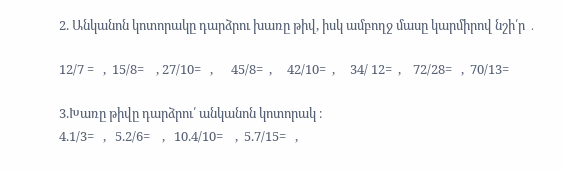2. Անկանոն կոտորակը դարձրու խառը թիվ, իսկ ամբողջ մասը կարմիրով նշի՛ր ․

12/7 =   ,  15/8=    , 27/10=   ,      45/8=  ,     42/10=  ,     34/ 12=  ,    72/28=   ,  70/13=

3.Խառը թիվը դարձրու՛ անկանոն կոտորակ ։
4.1/3=   ,   5.2/6=    ,   10.4/10=    ,  5.7/15=   ,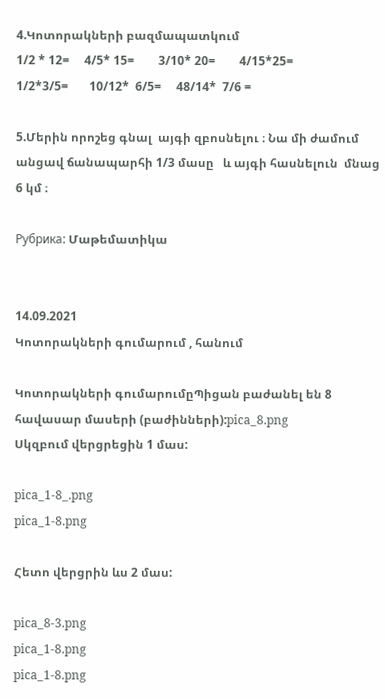4.Կոտորակների բազմապատկում
1/2 * 12=     4/5* 15=        3/10* 20=        4/15*25=
1/2*3/5=       10/12*  6/5=     48/14*  7/6 =

5.Մերին որոշեց գնալ  այգի զբոսնելու ։ Նա մի ժամում անցավ ճանապարհի 1/3 մասը   և այգի հասնելուն  մնաց 6 կմ ։

Рубрика: Մաթեմատիկա


14.09.2021
Կոտորակների գումարում , հանում

Կոտորակների գումարումըՊիցան բաժանել են 8 հավասար մասերի (բաժինների):pica_8.png
Սկզբում վերցրեցին 1 մաս:

pica_1-8_.png
pica_1-8.png

Հետո վերցրին ևս 2 մաս:

pica_8-3.png
pica_1-8.png
pica_1-8.png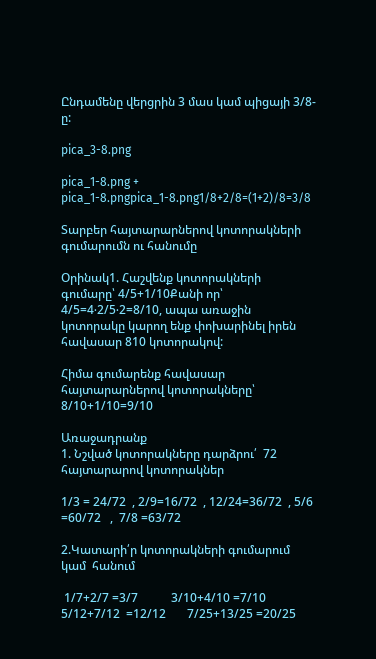Ընդամենը վերցրին 3 մաս կամ պիցայի 3/8-ը:

pica_3-8.png

pica_1-8.png + pica_1-8.pngpica_1-8.png1/8+2/8=(1+2)/8=3/8

Տարբեր հայտարարներով կոտորակների գումարումն ու հանումը

Օրինակ1. Հաշվենք կոտորակների գումարը՝ 4/5+1/10Քանի որ՝ 4/5=4⋅2/5⋅2=8/10, ապա առաջին կոտորակը կարող ենք փոխարինել իրեն հավասար 810 կոտորակով:

Հիմա գումարենք հավասար հայտարարներով կոտորակները՝ 8/10+1/10=9/10

Առաջադրանք
1. Նշված կոտորակները դարձրու՛  72 հայտարարով կոտորակներ

1/3 = 24/72  , 2/9=16/72  , 12/24=36/72  , 5/6 =60/72   ,  7/8 =63/72

2.Կատարի՛ր կոտորակների գումարում կամ  հանում

 1/7+2/7 =3/7           3/10+4/10 =7/10            5/12+7/12  =12/12       7/25+13/25 =20/25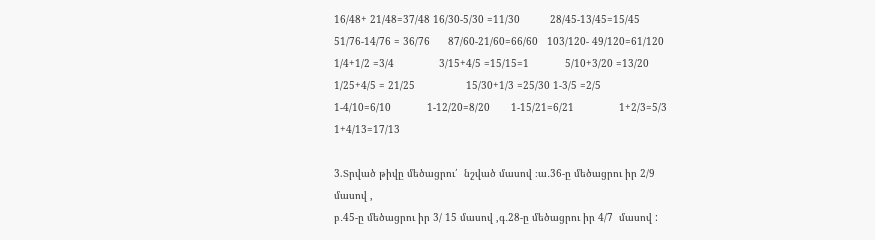16/48+ 21/48=37/48 16/30-5/30 =11/30          28/45-13/45=15/45       51/76-14/76 = 36/76      87/60-21/60=66/60   103/120- 49/120=61/120
1/4+1/2 =3/4               3/15+4/5 =15/15=1            5/10+3/20 =13/20                     1/25+4/5 = 21/25                 15/30+1/3 =25/30 1-3/5 =2/5              1-4/10=6/10            1-12/20=8/20       1-15/21=6/21               1+2/3=5/3          1+4/13=17/13

3.Տրված թիվը մեծացրու՛  նշված մասով ։ա․36-ը մեծացրու իր 2/9 մասով ,
բ․45-ը մեծացրու իր 3/ 15 մասով ,գ․28-ը մեծացրու իր 4/7  մասով :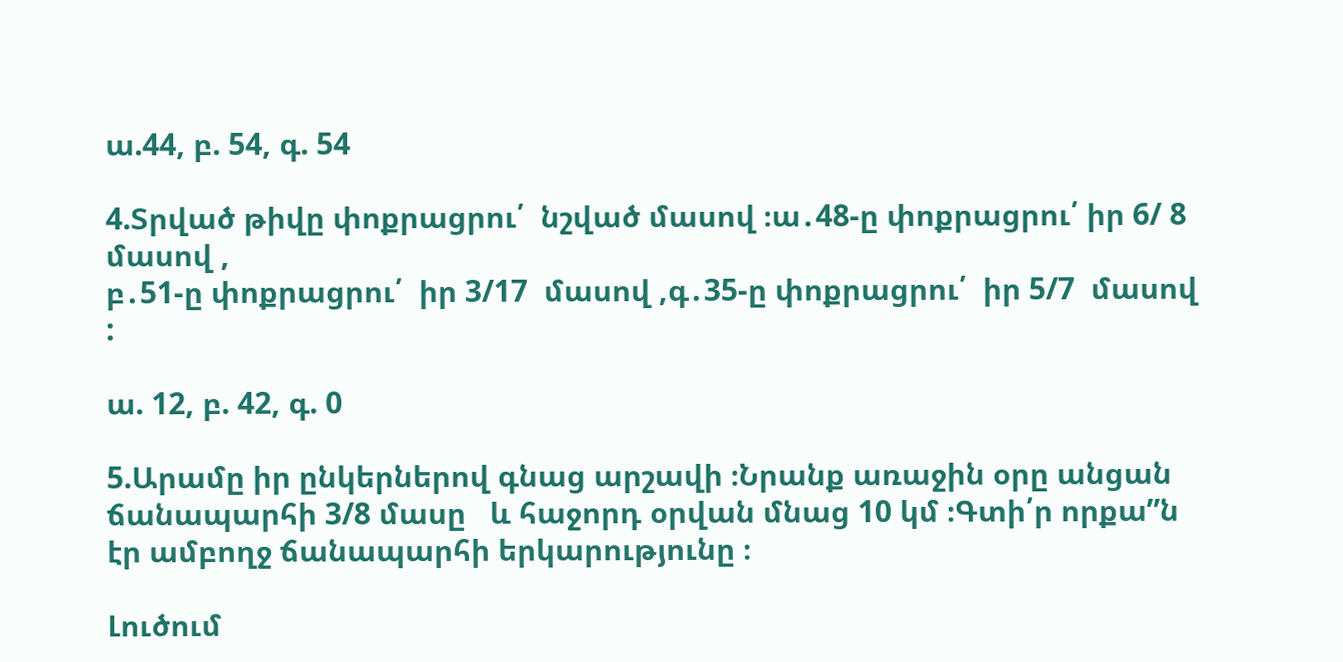ա.44, բ. 54, գ. 54

4.Տրված թիվը փոքրացրու՛  նշված մասով ։ա․48-ը փոքրացրու՛ իր 6/ 8 մասով ,
բ․51-ը փոքրացրու՛  իր 3/17  մասով ,գ․35-ը փոքրացրու՛  իր 5/7  մասով :

ա. 12, բ. 42, գ. 0

5.Արամը իր ընկերներով գնաց արշավի ։Նրանք առաջին օրը անցան ճանապարհի 3/8 մասը   և հաջորդ օրվան մնաց 10 կմ ։Գտի՛ր որքա”ն էր ամբողջ ճանապարհի երկարությունը ։

Լուծում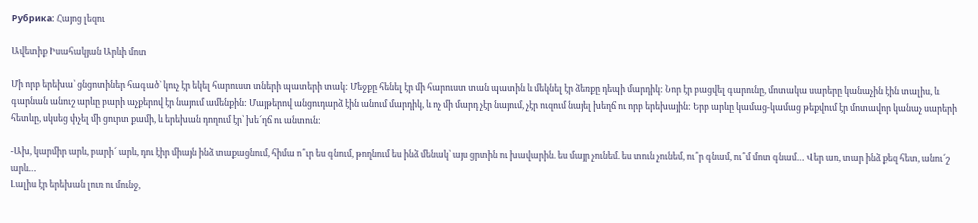Рубрика: Հայոց լեզու

Ավետիք Իսահակյան Արևի մոտ

Մի որբ երեխա՝ ցնցոտիներ հագած` կուչ էր եկել հարուստ տների պատերի տակ: Մեջքը հենել էր մի հարուստ տան պատին և մեկնել էր ձեռքը դեպի մարդիկ: Նոր էր բացվել գարունը, մոտակա սարերը կանաչին էին տալիս, և գարնան անուշ արևը բարի աչքերով էր նայում ամենքին: Մայթերով անցուդարձ էին անում մարդիկ, և ոչ մի մարդ չէր նայում, չէր ուզում նայել խեղճ ու որբ երեխային: Երբ արևը կամաց-կամաց թեքվում էր մոտավոր կանաչ սարերի հետևը, սկսեց փչել մի ցուրտ քամի, և երեխան դողում էր՝ խե՜ղճ ու անտուն:

-Ախ, կարմիր արև, բարի՜ արև, դու էիր միայն ինձ տաքացնում, հիմա ո՞ւր ես գնում, թողնում ես ինձ մենակ՝ այս ցրտին ու խավարին. ես մայր չունեմ. ես տուն չունեմ, ու՞ր գնամ, ու՞մ մոտ գնամ… Վեր առ, տար ինձ քեզ հետ, անու՜շ արև…
Լալիս էր երեխան լուռ ու մունջ,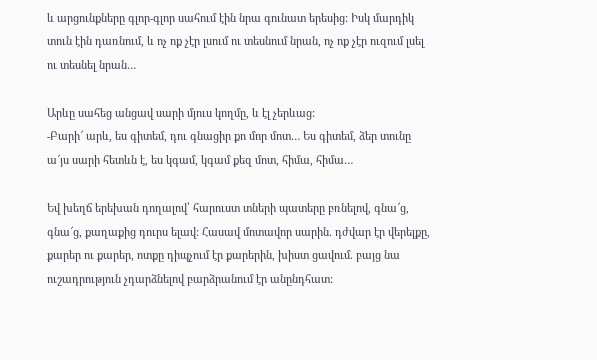և արցունքները գլոր-գլոր սահում էին նրա գունատ երեսից: Իսկ մարդիկ տուն էին դառնում, և ոչ ոք չէր լսում ու տեսնում նրան, ոչ ոք չէր ուզում լսել ու տեսնել նրան…

Արևը սահեց անցավ սարի մյուս կողմը, և էլ չերևաց:
-Բարի՜ արև, ես գիտեմ, դու գնացիր քո մոր մոտ… Ես գիտեմ, ձեր տունը ա՜յս սարի հետևն է, ես կգամ, կգամ քեզ մոտ, հիմա, հիմա…

Եվ խեղճ երեխան դողալով՝ հարուստ տների պատերը բռնելով, գնա՜ց, գնա՜ց, քաղաքից դուրս ելավ: Հասավ մոտավոր սարին. դժվար էր վերելքը, քարեր ու քարեր, ոտքը դիպչում էր քարերին, խիստ ցավում. բայց նա ուշադրություն չդարձնելով բարձրանում էր անընդհատ: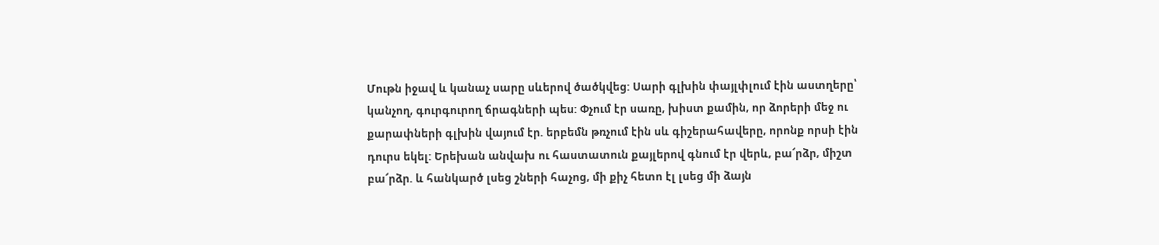Մութն իջավ և կանաչ սարը սևերով ծածկվեց: Սարի գլխին փայլփլում էին աստղերը՝ կանչող, գուրգուրող ճրագների պես: Փչում էր սառը, խիստ քամին, որ ձորերի մեջ ու քարափների գլխին վայում էր. երբեմն թռչում էին սև գիշերահավերը, որոնք որսի էին դուրս եկել: Երեխան անվախ ու հաստատուն քայլերով գնում էր վերև, բա՜րձր, միշտ բա՜րձր. և հանկարծ լսեց շների հաչոց, մի քիչ հետո էլ լսեց մի ձայն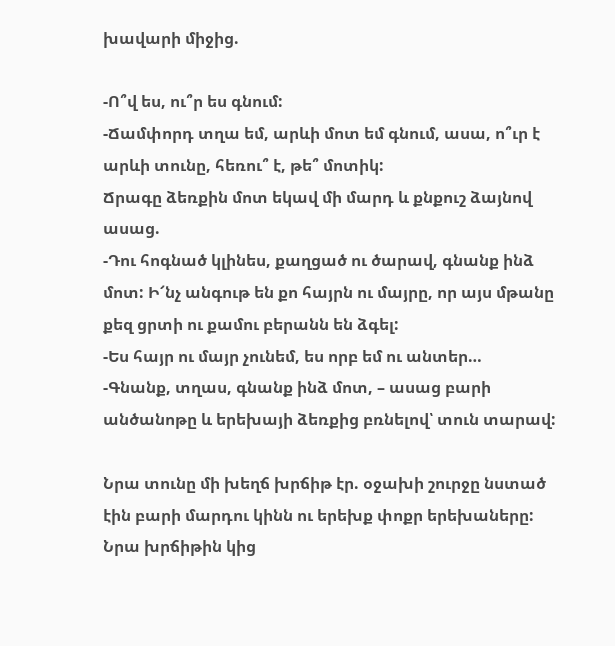խավարի միջից.

-Ո՞վ ես, ու՞ր ես գնում:
-Ճամփորդ տղա եմ, արևի մոտ եմ գնում, ասա, ո՞ւր է արևի տունը, հեռու՞ է, թե՞ մոտիկ:
Ճրագը ձեռքին մոտ եկավ մի մարդ և քնքուշ ձայնով ասաց.
-Դու հոգնած կլինես, քաղցած ու ծարավ, գնանք ինձ մոտ: Ի՜նչ անգութ են քո հայրն ու մայրը, որ այս մթանը քեզ ցրտի ու քամու բերանն են ձգել:
-Ես հայր ու մայր չունեմ, ես որբ եմ ու անտեր…
-Գնանք, տղաս, գնանք ինձ մոտ, – ասաց բարի անծանոթը և երեխայի ձեռքից բռնելով՝ տուն տարավ:

Նրա տունը մի խեղճ խրճիթ էր. օջախի շուրջը նստած էին բարի մարդու կինն ու երեխք փոքր երեխաները: Նրա խրճիթին կից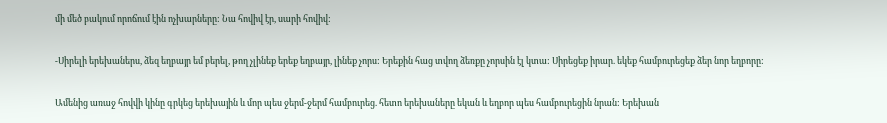մի մեծ բակում որոճում էին ոչխարները: Նա հովիվ էր, սարի հովիվ:

-Սիրելի երեխաներս, ձեզ եղբայր եմ բերել, թող չլինեք երեք եղբայր, լինեք չորս: Երեքին հաց տվող ձեռքը չորսին էլ կտա: Սիրեցեք իրար. եկեք համբուրեցեք ձեր նոր եղբորը:

Ամենից առաջ հովվի կինը գրկեց երեխային և մոր պես ջերմ-ջերմ համբուրեց. հետո երեխաները եկան և եղբոր պես համբուրեցին նրան: Երեխան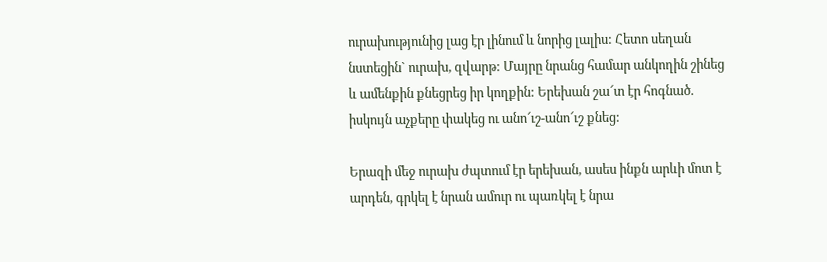ուրախությունից լաց էր լինում և նորից լալիս: Հետո սեղան նստեցին` ուրախ, զվարթ: Մայրը նրանց համար անկողին շինեց և ամենքին քնեցրեց իր կողքին: Երեխան շա՜տ էր հոգնած. իսկույն աչքերը փակեց ու անո՜ւշ-անո՜ւշ քնեց:

Երազի մեջ ուրախ ժպտում էր երեխան, ասես ինքն արևի մոտ է արդեն, գրկել է նրան ամուր ու պառկել է նրա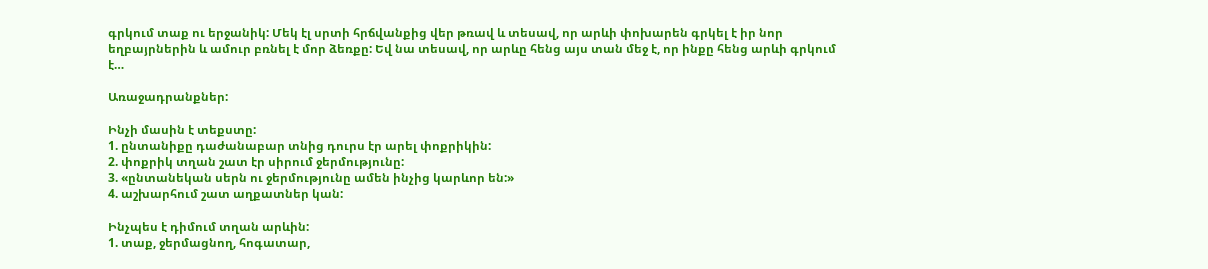գրկում տաք ու երջանիկ: Մեկ էլ սրտի հրճվանքից վեր թռավ և տեսավ, որ արևի փոխարեն գրկել է իր նոր եղբայրներին և ամուր բռնել է մոր ձեռքը: Եվ նա տեսավ, որ արևը հենց այս տան մեջ է, որ ինքը հենց արևի գրկում է…

Առաջադրանքներ:

Ինչի մասին է տեքստը:
1. ընտանիքը դաժանաբար տնից դուրս էր արել փոքրիկին:
2. փոքրիկ տղան շատ էր սիրում ջերմությունը:
3. «ընտանեկան սերն ու ջերմությունը ամեն ինչից կարևոր են:»
4. աշխարհում շատ աղքատներ կան:

Ինչպես է դիմում տղան արևին:
1. տաք, ջերմացնող, հոգատար,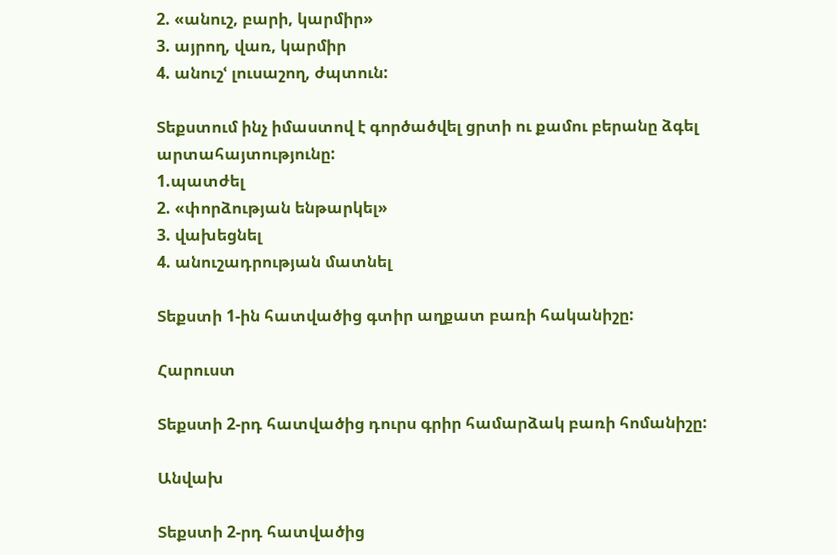2. «անուշ, բարի, կարմիր»
3. այրող, վառ, կարմիր
4. անուշՙ լուսաշող, ժպտուն:

Տեքստում ինչ իմաստով է գործածվել ցրտի ու քամու բերանը ձգել  արտահայտությունը:
1.պատժել
2. «փորձության ենթարկել»
3. վախեցնել
4. անուշադրության մատնել

Տեքստի 1-ին հատվածից գտիր աղքատ բառի հականիշը:

Հարուստ

Տեքստի 2-րդ հատվածից դուրս գրիր համարձակ բառի հոմանիշը:

Անվախ

Տեքստի 2-րդ հատվածից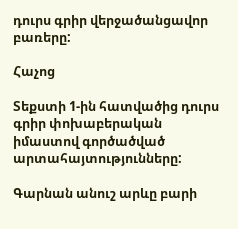դուրս գրիր վերջածանցավոր բառերը:

Հաչոց

Տեքստի 1-ին հատվածից դուրս գրիր փոխաբերական իմաստով գործածված արտահայտությունները:

Գարնան անուշ արևը բարի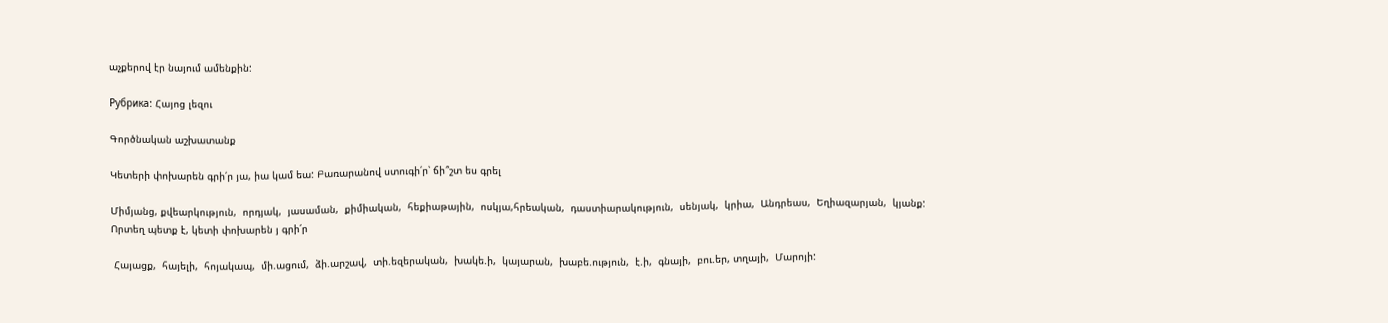աչքերով էր նայում ամենքին:

Рубрика: Հայոց լեզու

Գործնական աշխատանք

Կետերի փոխարեն գրի՛ր յա, իա կամ եա: Բառարանով ստուգի՛ր՝ ճի՞շտ ես գրել

Միմյանց, քվեարկություն,  որդյակ,  յասաման,  քիմիական,  հեքիաթային,  ոսկյա,հրեական,  դաստիարակություն,  սենյակ,  կրիա,  Անդրեաս,  Եղիազարյան,  կյանք:
Որտեղ պետք է, կետի փոխարեն յ գրի՛ր

 Հայացք,  հայելի,  հոյակապ,  մի.ացում,  ձի.արշավ,  տի.եզերական,  խակե.ի,  կայարան,  խաբե.ություն,  է.ի,  գնայի,  բու.եր, տղայի,  Մարոյի: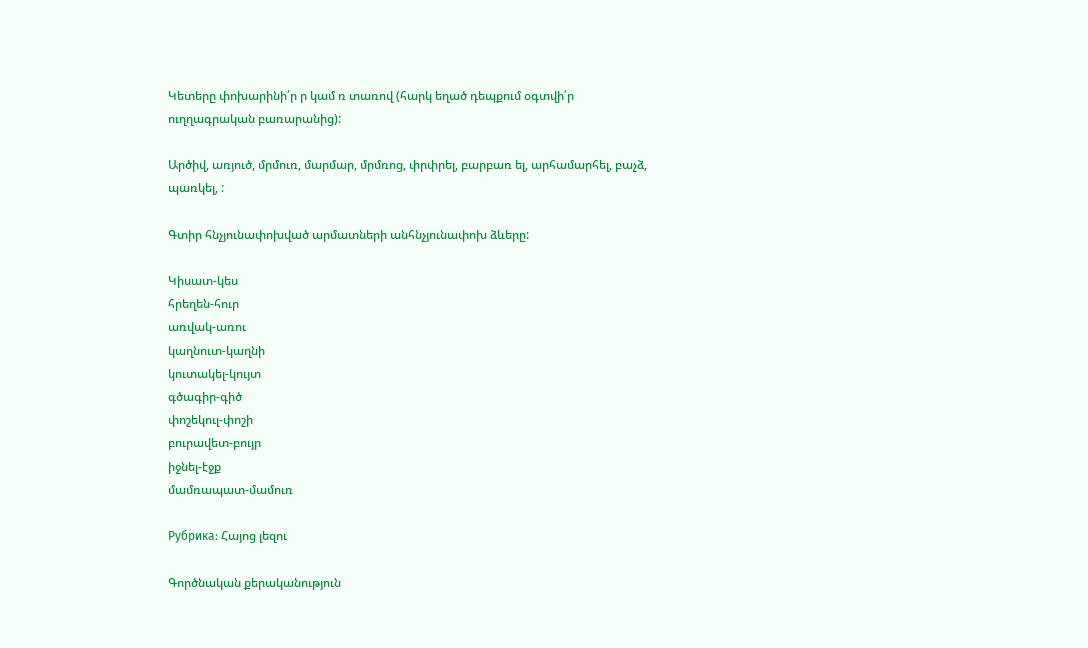Կետերը փոխարինի՛ր ր կամ ռ տառով (հարկ եղած դեպքում օգտվի՛ր ուղղագրական բառարանից):

Արծիվ, առյուծ, մրմուռ, մարմար, մրմռոց, փրփրել, բարբառ ել, արհամարհել, բաչձ, պառկել, :

Գտիր հնչյունափոխված արմատների անհնչյունափոխ ձևերը:

Կիսատ-կես
հրեղեն-հուր
առվակ-առու
կաղնուտ-կաղնի
կուտակել-կույտ
գծագիր-գիծ
փոշեկուլ-փոշի
բուրավետ-բույր
իջնել-էջք
մամռապատ-մամուռ

Рубрика: Հայոց լեզու

Գործնական քերականություն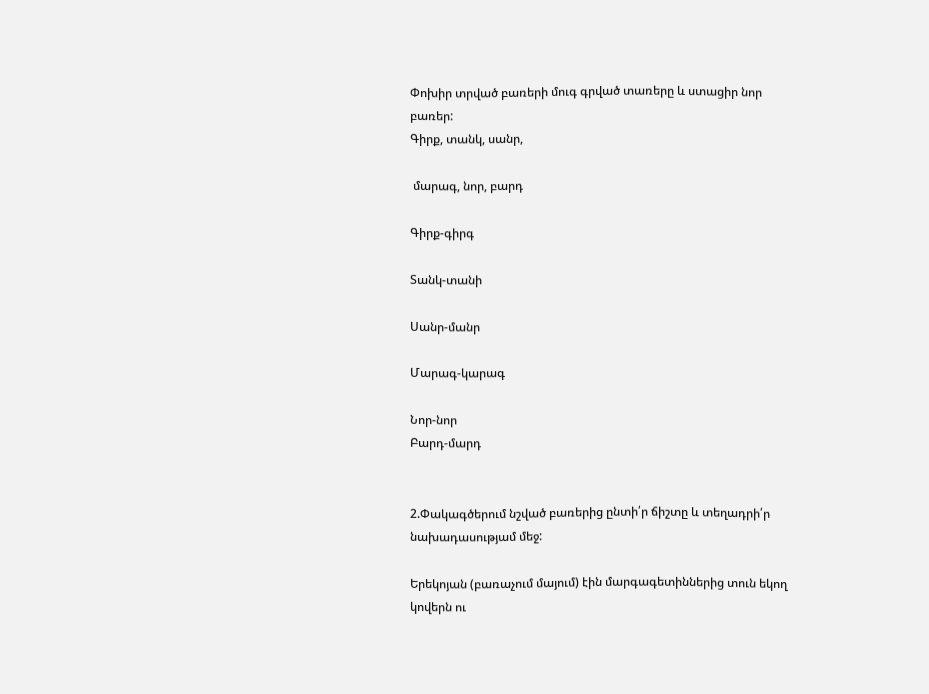Փոխիր տրված բառերի մուգ գրված տառերը և ստացիր նոր բառեր:
Գիրք, տանկ, սանր,

 մարագ, նոր, բարդ

Գիրք-գիրգ

Տանկ-տանի

Սանր-մանր

Մարագ-կարագ

Նոր-նոր
Բարդ-մարդ


2.Փակագծերում նշված բառերից ընտի՛ր ճիշտը և տեղադրի՛ր նախադասությամ մեջ:

Երեկոյան (բառաչում մայում) էին մարգագետիններից տուն եկող կովերն ու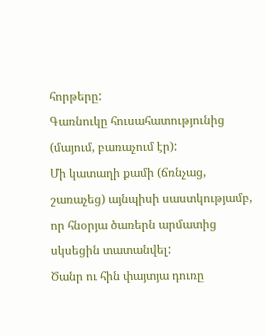հորթերը:
Գառնուկը հուսահատությունից (մայում, բառաչում էր):
Մի կատաղի քամի (ճռնչաց, շառաչեց) այնպիսի սաստկությամբ, որ հնօրյա ծառերն արմատից սկսեցին տատանվել:
Ծանր ու հին փայտյա դուռը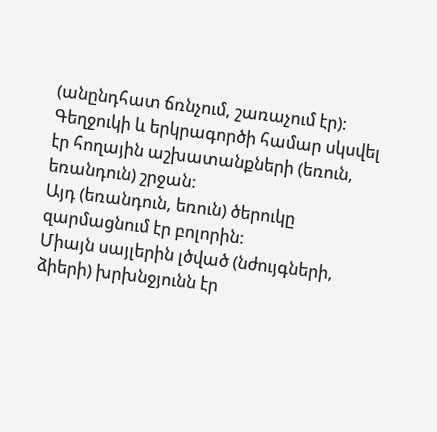(անընդհատ ճռնչում, շառաչում էր):
Գեղջուկի և երկրագործի համար սկսվել էր հողային աշխատանքների (եռուն, եռանդուն) շրջան:
Այդ (եռանդուն, եռուն) ծերուկը զարմացնում էր բոլորին:
Միայն սայլերին լծված (նժույգների, ձիերի) խրխնջյունն էր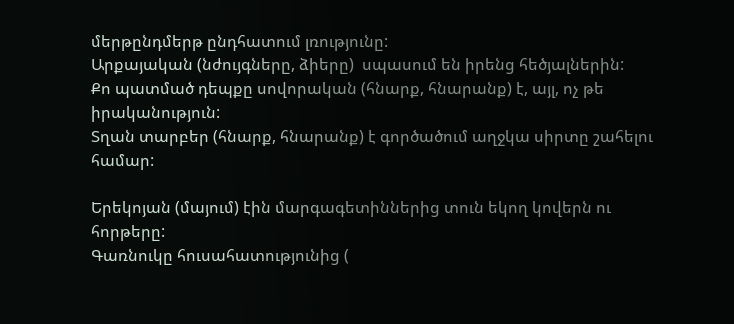մերթընդմերթ ընդհատում լռությունը:
Արքայական (նժույգները, ձիերը)  սպասում են իրենց հեծյալներին:
Քո պատմած դեպքը սովորական (հնարք, հնարանք) է, այլ, ոչ թե իրականություն:
Տղան տարբեր (հնարք, հնարանք) է գործածում աղջկա սիրտը շահելու համար:

Երեկոյան (մայում) էին մարգագետիններից տուն եկող կովերն ու հորթերը:
Գառնուկը հուսահատությունից (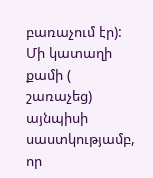բառաչում էր):
Մի կատաղի քամի ( շառաչեց) այնպիսի սաստկությամբ, որ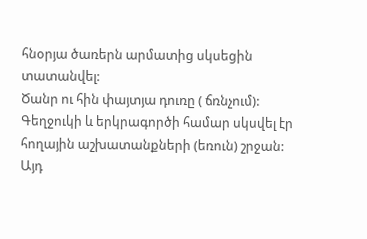հնօրյա ծառերն արմատից սկսեցին տատանվել:
Ծանր ու հին փայտյա դուռը ( ճռնչում):
Գեղջուկի և երկրագործի համար սկսվել էր հողային աշխատանքների (եռուն) շրջան:
Այդ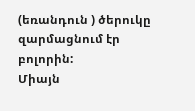(եռանդուն ) ծերուկը զարմացնում էր բոլորին:
Միայն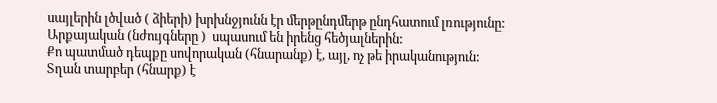սայլերին լծված ( ձիերի) խրխնջյունն էր մերթընդմերթ ընդհատում լռությունը:
Արքայական (նժույգները )  սպասում են իրենց հեծյալներին:
Քո պատմած դեպքը սովորական (հնարանք) է, այլ, ոչ թե իրականություն:
Տղան տարբեր (հնարք) է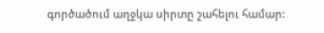գործածում աղջկա սիրտը շահելու համար: